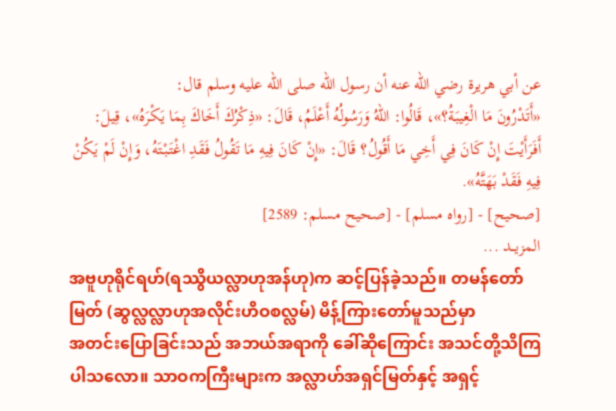عن أبي هريرة رضي الله عنه أن رسول الله صلى الله عليه وسلم قال:
«أَتَدْرُونَ مَا الْغِيبَةُ؟»، قَالُوا: اللهُ وَرَسُولُهُ أَعْلَمُ، قَالَ: «ذِكْرُكَ أَخَاكَ بِمَا يَكْرَهُ»، قِيلَ: أَفَرَأَيْتَ إِنْ كَانَ فِي أَخِي مَا أَقُولُ؟ قَالَ: «إِنْ كَانَ فِيهِ مَا تَقُولُ فَقَدِ اغْتَبْتَهُ، وَإِنْ لَمْ يَكُنْ فِيهِ فَقَدْ بَهَتَّهُ».
[صحيح] - [رواه مسلم] - [صحيح مسلم: 2589]
المزيــد ...
အဗူဟုရိုင်ရဟ်(ရဿွိယလ္လာဟုအန်ဟု)က ဆင့်ပြန်ခဲ့သည်။ တမန်တော်မြတ် (ဆွလ္လလ္လာဟုအလိုင်းဟိဝစလ္လမ်) မိန့်ကြားတော်မူသည်မှာ
အတင်းပြောခြင်းသည် အဘယ်အရာကို ခေါ်ဆိုကြောင်း အသင်တို့သိကြပါသလော။ သာဝကကြီးများက အလ္လာဟ်အရှင်မြတ်နှင့် အရှင့်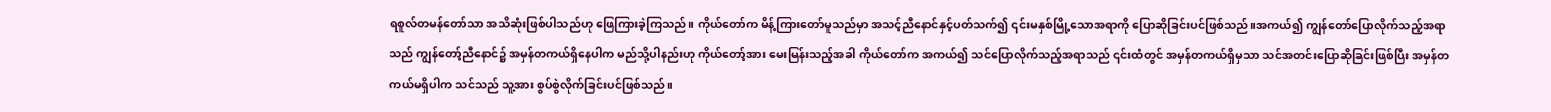ရစူလ်တမန်တော်သာ အသိဆုံးဖြစ်ပါသည်ဟု ဖြေကြားခဲ့ကြသည်။ ကိုယ်တော်က မိန့်ကြားတော်မူသည်မှာ အသင့်ညီနောင်နှင့်ပတ်သက်၍ ၎င်းမနှစ်မြို့သောအရာကို ပြောဆိုခြင်းပင်ဖြစ်သည်။အကယ်၍ ကျွန်တော်ပြောလိုက်သည့်အရာသည် ကျွန်တော့်ညီနောင်၌ အမှန်တကယ်ရှိနေပါက မည်သို့ပါနည်းဟု ကိုယ်တော့်အား မေးမြန်းသည့်အခါ ကိုယ်တော်က အကယ်၍ သင်ပြောလိုက်သည့်အရာသည် ၎င်းထံတွင် အမှန်တကယ်ရှိမှသာ သင်အတင်းပြောဆိုခြင်းဖြစ်ပြီး အမှန်တကယ်မရှိပါက သင်သည် သူ့အား စွပ်စွဲလိုက်ခြင်းပင်ဖြစ်သည်။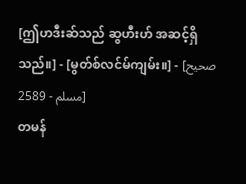[ဤဟဒီးဆ်သည် ဆွဟီးဟ် အဆင့်ရှိသည်။] - [မွတ်စ်လင်မ်ကျမ်း။] - [صحيح مسلم - 2589]
တမန်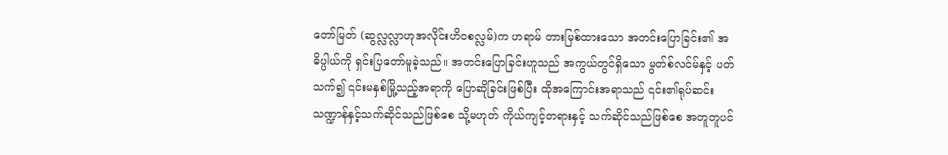တော်မြတ် (ဆွလ္လလ္လာဟုအလိုင်းဟိဝစလ္လမ်)က ဟရာမ် တားမြစ်ထားသော အတင်းပြောခြင်း၏ အဓိပ္ပါယ်ကို ရှင်းပြတော်မူခဲ့သည်။ အတင်းပြောခြင်းဟူသည် အကွယ်တွင်ရှိသော မွတ်စ်လင်မ်နှင့် ပတ်သက်၍ ၎င်းမနှစ်မြို့သည့်အရာကို ပြောဆိုခြင်းဖြစ်ပြီး ထိုအကြောင်းအရာသည် ၎င်း၏ရုပ်ဆင်းသဏ္ဍာန်နှင့်သက်ဆိုင်သည်ဖြစ်စေ သို့မဟုတ် ကိုယ်ကျင့်တရားနှင့် သက်ဆိုင်သည်ဖြစ်စေ အတူတူပင်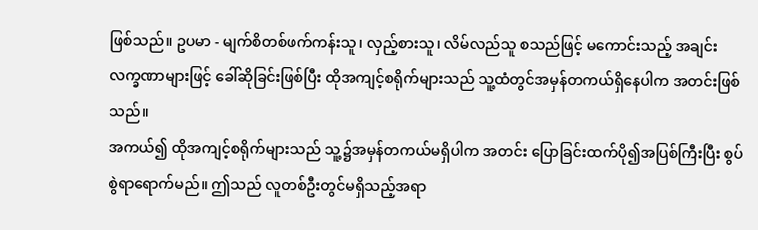ဖြစ်သည်။ ဥပမာ - မျက်စိတစ်ဖက်ကန်းသူ၊ လှည့်စားသူ၊ လိမ်လည်သူ စသည်ဖြင့် မကောင်းသည့် အချင်းလက္ခဏာများဖြင့် ခေါ်ဆိုခြင်းဖြစ်ပြီး ထိုအကျင့်စရိုက်များသည် သူ့ထံတွင်အမှန်တကယ်ရှိနေပါက အတင်းဖြစ်သည်။
အကယ်၍ ထိုအကျင့်စရိုက်များသည် သူ့၌အမှန်တကယ်မရှိပါက အတင်း ပြောခြင်းထက်ပို၍အပြစ်ကြီးပြီး စွပ်စွဲရာရောက်မည်။ ဤသည် လူတစ်ဦးတွင်မရှိသည့်အရာ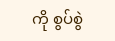ကို စွပ်စွဲ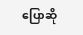ပြောဆို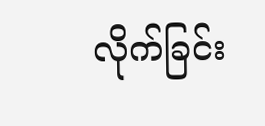လိုက်ခြင်း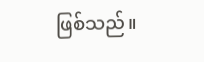ဖြစ်သည်။